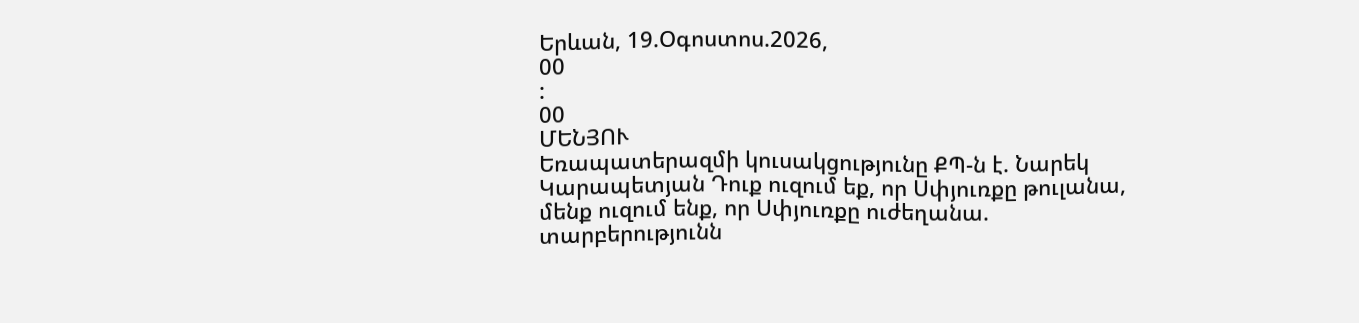Երևան, 19.Օգոստոս.2026,
00
:
00
ՄԵՆՅՈՒ
Եռապատերազմի կուսակցությունը ՔՊ-ն է. Նարեկ Կարապետյան Դուք ուզում եք, որ Սփյուռքը թուլանա, մենք ուզում ենք, որ Սփյուռքը ուժեղանա. տարբերությունն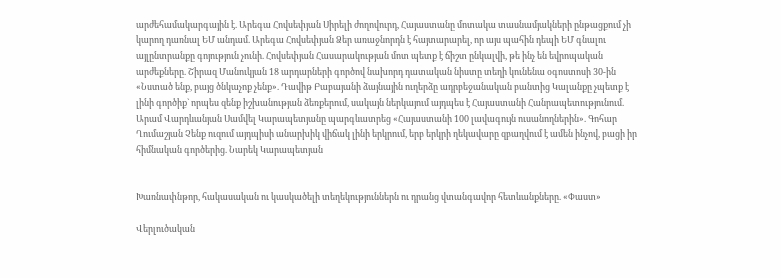արժեհամակարգային է. Արեգա Հովսեփյան Սիրելի ժողովուրդ, Հայաստանը մոտակա տասնամյակների ընթացքում չի կարող դառնալ ԵՄ անդամ. Արեգա Հովսեփյան Ձեր առաջնորդն է հայտարարել, որ այս պահին դեպի ԵՄ գնալու այլընտրանքը գոյություն չունի. Հովսեփյան Հասարակության մոտ պետք է ճիշտ ընկալվի, թե ինչ են եվրոպական արժեքները. Շիրազ Մանուկյան 18 արդարների գործով նախորդ դատական նիստը տեղի կունենա օգոստոսի 30-ին «Նստած ենք, բայց ծնկաչոք չենք». Դավիթ Բաբայանի ձայնային ուղերձը ադրբեջանական բանտից Կալանքը չպետք է լինի գործիք` որպես զենք իշխանության ձեռքերում, սակայն ներկայում այդպես է Հայաստանի Հանրապետությունում. Արամ Վարդևանյան Սամվել Կարապետյանը պարգևատրեց «Հայաստանի 100 լավագույն ուսանողներին». Գոհար Ղումաշյան Չենք ուզում այդպիսի անարխիկ վիճակ լինի երկրում, երբ երկրի ղեկավարը զբաղվում է ամեն ինչով, բացի իր հիմնական գործերից. Նարեկ Կարապետյան


Խառնափնթոր, հակասական ու կասկածելի տեղեկություններն ու դրանց վտանգավոր հետևանքները. «Փաստ»

Վերլուծական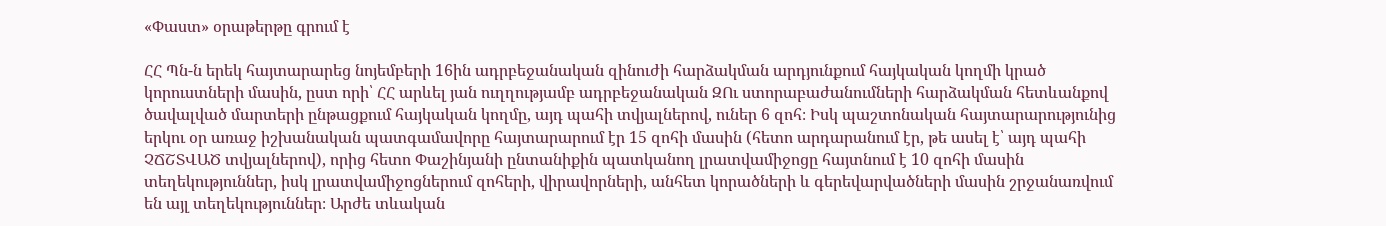«Փաստ» օրաթերթը գրում է

ՀՀ Պն-ն երեկ հայտարարեց նոյեմբերի 16ին ադրբեջանական զինուժի հարձակման արդյունքում հայկական կողմի կրած կորուստների մասին, ըստ որի՝ ՀՀ արևել յան ուղղությամբ ադրբեջանական ԶՈւ ստորաբաժանումների հարձակման հետևանքով ծավալված մարտերի ընթացքում հայկական կողմը, այդ պահի տվյալներով, ուներ 6 զոհ։ Իսկ պաշտոնական հայտարարությունից երկու օր առաջ իշխանական պատգամավորը հայտարարում էր 15 զոհի մասին (հետո արդարանում էր, թե ասել է՝ այդ պահի ՉՃՇՏՎԱԾ տվյալներով), որից հետո Փաշինյանի ընտանիքին պատկանող լրատվամիջոցը հայտնում է 10 զոհի մասին տեղեկություններ, իսկ լրատվամիջոցներում զոհերի, վիրավորների, անհետ կորածների և գերեվարվածների մասին շրջանառվում են այլ տեղեկություններ։ Արժե տևական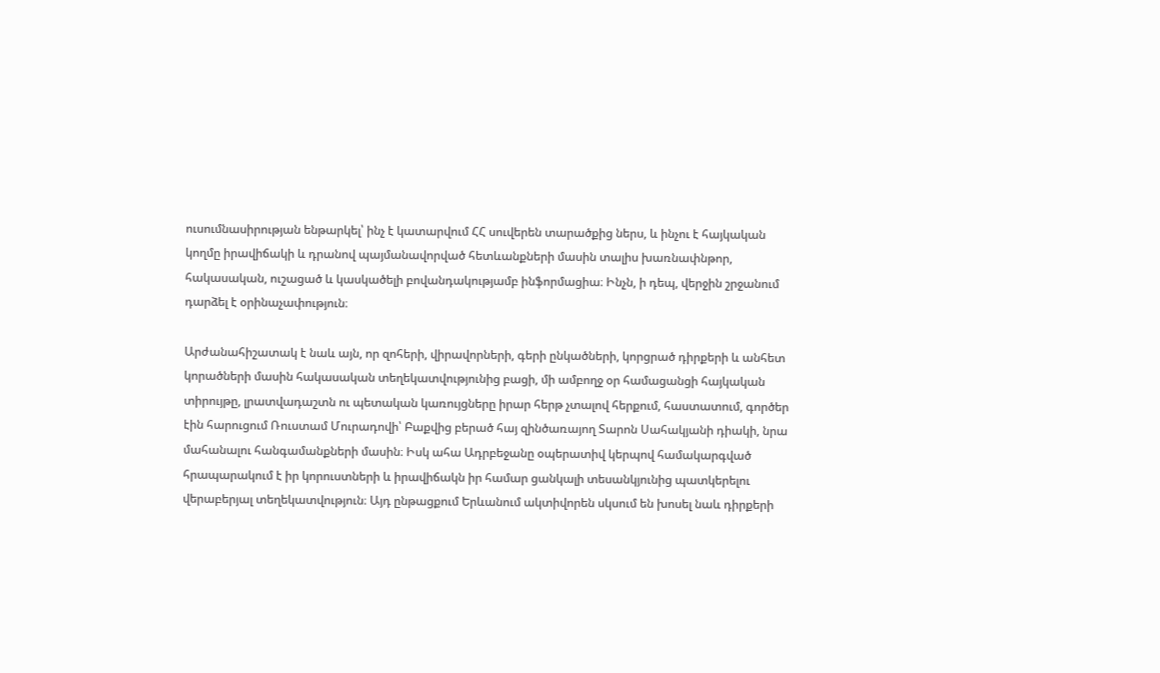ուսումնասիրության ենթարկել՝ ինչ է կատարվում ՀՀ սուվերեն տարածքից ներս, և ինչու է հայկական կողմը իրավիճակի և դրանով պայմանավորված հետևանքների մասին տալիս խառնափնթոր, հակասական, ուշացած և կասկածելի բովանդակությամբ ինֆորմացիա։ Ինչն, ի դեպ, վերջին շրջանում դարձել է օրինաչափություն։

Արժանահիշատակ է նաև այն, որ զոհերի, վիրավորների, գերի ընկածների, կորցրած դիրքերի և անհետ կորածների մասին հակասական տեղեկատվությունից բացի, մի ամբողջ օր համացանցի հայկական տիրույթը, լրատվադաշտն ու պետական կառույցները իրար հերթ չտալով հերքում, հաստատում, գործեր էին հարուցում Ռուստամ Մուրադովի՝ Բաքվից բերած հայ զինծառայող Տարոն Սահակյանի դիակի, նրա մահանալու հանգամանքների մասին։ Իսկ ահա Ադրբեջանը օպերատիվ կերպով համակարգված հրապարակում է իր կորուստների և իրավիճակն իր համար ցանկալի տեսանկյունից պատկերելու վերաբերյալ տեղեկատվություն։ Այդ ընթացքում Երևանում ակտիվորեն սկսում են խոսել նաև դիրքերի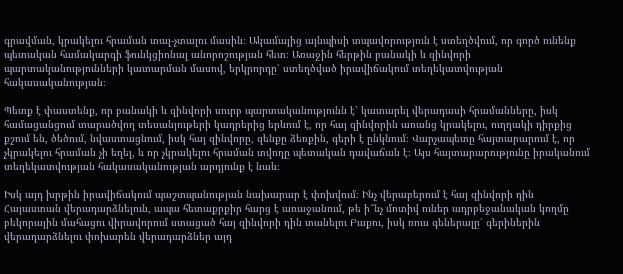գրավման, կրակելու հրաման տալ-չտալու մասին։ Ակամայից այնպիսի տպավորություն է ստեղծվում, որ գործ ունենք պետական համակարգի ֆունկցիոնալ անորոշության հետ։ Առաջին հերթին բանակի և զինվորի պարտականությունների կատարման մասով, երկրորդը՝ ստեղծված իրավիճակում տեղեկատվության հակասականության։

Պետք է փաստենք, որ բանակի և զինվորի սուրբ պարտականությունն է՝ կատարել վերադասի հրամանները, իսկ համացանցում տարածվող տեսանյութերի կադրերից երևում է, որ հայ զինվորին առանց կրակելու, ուղղակի դիրքից քշում են, ծեծում, նվաստացնում, իսկ հայ զինվորը, զենքը ձեռքին, գերի է ընկնում։ Վարչապետը հայտարարում է, որ չկրակելու հրաման չի եղել, և որ չկրակելու հրաման տվողը պետական դավաճան է։ Այս հայտարարությունը իրականում տեղեկատվության հակասականության արդյունք է նաև։

Իսկ այդ խրթին իրավիճակում պաշտպանության նախարար է փոխվում։ Ինչ վերաբերում է հայ զինվորի դին Հայաստան վերադարձնելուն, ապա հետաքրքիր հարց է առաջանում, թե ի՞նչ մոտիվ ուներ ադրբեջանական կողմը բեկորային մահացու վիրավորում ստացած հայ զինվորի դին տանելու Բաքու, իսկ ռուս գեներալը՝ գերիներին վերադարձնելու փոխարեն վերադարձներ այդ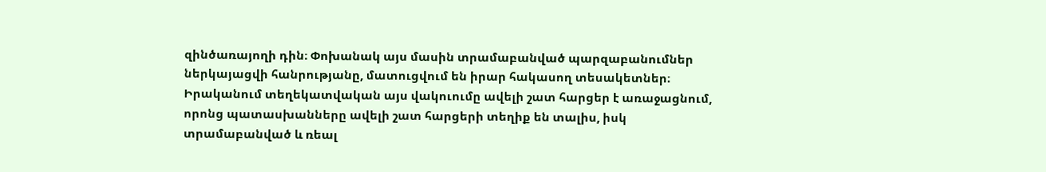զինծառայողի դին։ Փոխանակ այս մասին տրամաբանված պարզաբանումներ ներկայացվի հանրությանը, մատուցվում են իրար հակասող տեսակետներ։ Իրականում տեղեկատվական այս վակուումը ավելի շատ հարցեր է առաջացնում, որոնց պատասխանները ավելի շատ հարցերի տեղիք են տալիս, իսկ տրամաբանված և ռեալ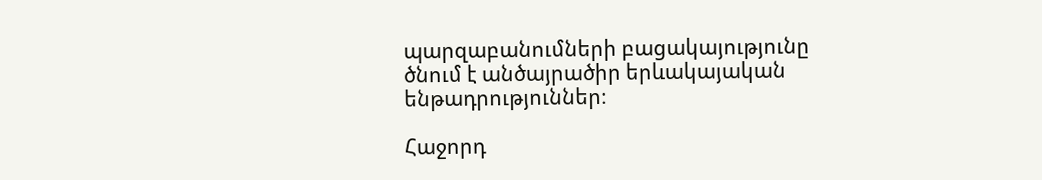պարզաբանումների բացակայությունը ծնում է անծայրածիր երևակայական ենթադրություններ։

Հաջորդ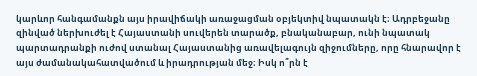կարևոր հանգամանքն այս իրավիճակի առաջացման օբյեկտիվ նպատակն է։ Ադրբեջանը զինված ներխուժել է Հայաստանի սուվերեն տարածք, բնականաբար, ունի նպատակ պարտադրանքի ուժով ստանալ Հայաստանից առավելագույն զիջումները, որը հնարավոր է այս ժամանակահատվածում և իրադրության մեջ։ Իսկ ո՞րն է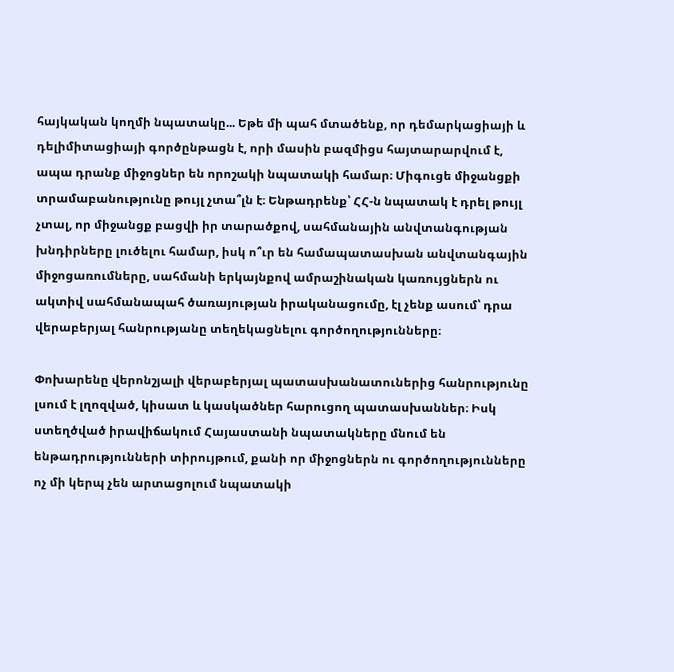հայկական կողմի նպատակը... Եթե մի պահ մտածենք, որ դեմարկացիայի և դելիմիտացիայի գործընթացն է, որի մասին բազմիցս հայտարարվում է, ապա դրանք միջոցներ են որոշակի նպատակի համար։ Միգուցե միջանցքի տրամաբանությունը թույլ չտա՞լն է։ Ենթադրենք՝ ՀՀ-ն նպատակ է դրել թույլ չտալ, որ միջանցք բացվի իր տարածքով, սահմանային անվտանգության խնդիրները լուծելու համար, իսկ ո՞ւր են համապատասխան անվտանգային միջոցառումները, սահմանի երկայնքով ամրաշինական կառույցներն ու ակտիվ սահմանապահ ծառայության իրականացումը, էլ չենք ասում՝ դրա վերաբերյալ հանրությանը տեղեկացնելու գործողությունները։

Փոխարենը վերոնշյալի վերաբերյալ պատասխանատուներից հանրությունը լսում է լղոզված, կիսատ և կասկածներ հարուցող պատասխաններ։ Իսկ ստեղծված իրավիճակում Հայաստանի նպատակները մնում են ենթադրությունների տիրույթում, քանի որ միջոցներն ու գործողությունները ոչ մի կերպ չեն արտացոլում նպատակի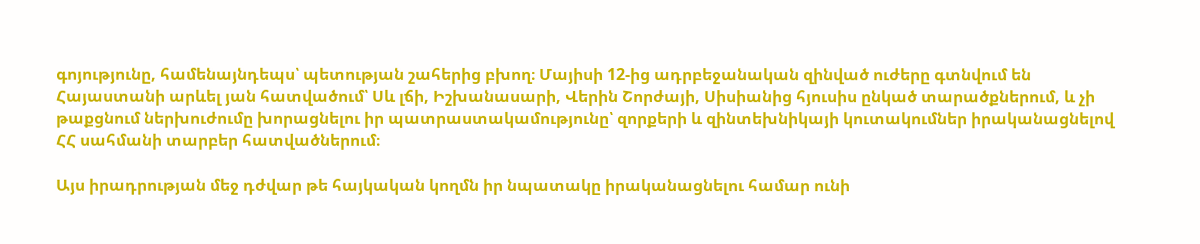գոյությունը, համենայնդեպս՝ պետության շահերից բխող։ Մայիսի 12-ից ադրբեջանական զինված ուժերը գտնվում են Հայաստանի արևել յան հատվածում՝ Սև լճի, Իշխանասարի, Վերին Շորժայի, Սիսիանից հյուսիս ընկած տարածքներում, և չի թաքցնում ներխուժումը խորացնելու իր պատրաստակամությունը՝ զորքերի և զինտեխնիկայի կուտակումներ իրականացնելով ՀՀ սահմանի տարբեր հատվածներում։

Այս իրադրության մեջ դժվար թե հայկական կողմն իր նպատակը իրականացնելու համար ունի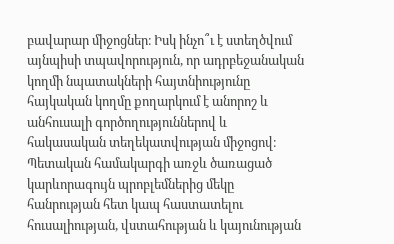բավարար միջոցներ։ Իսկ ինչո՞ւ է ստեղծվում այնպիսի տպավորություն, որ ադրբեջանական կողմի նպատակների հայտնիությունը հայկական կողմը քողարկում է անորոշ և անհուսալի գործողություններով և հակասական տեղեկատվության միջոցով։ Պետական համակարգի առջև ծառացած կարևորագույն պրոբլեմներից մեկը հանրության հետ կապ հաստատելու հուսալիության, վստահության և կայունության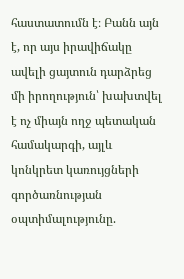հաստատումն է։ Բանն այն է, որ այս իրավիճակը ավելի ցայտուն դարձրեց մի իրողություն՝ խախտվել է ոչ միայն ողջ պետական համակարգի, այլև կոնկրետ կառույցների գործառնության օպտիմալությունը.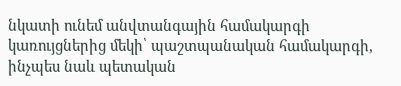նկատի ունեմ անվտանգային համակարգի կառույցներից մեկի՝ պաշտպանական համակարգի, ինչպես նաև պետական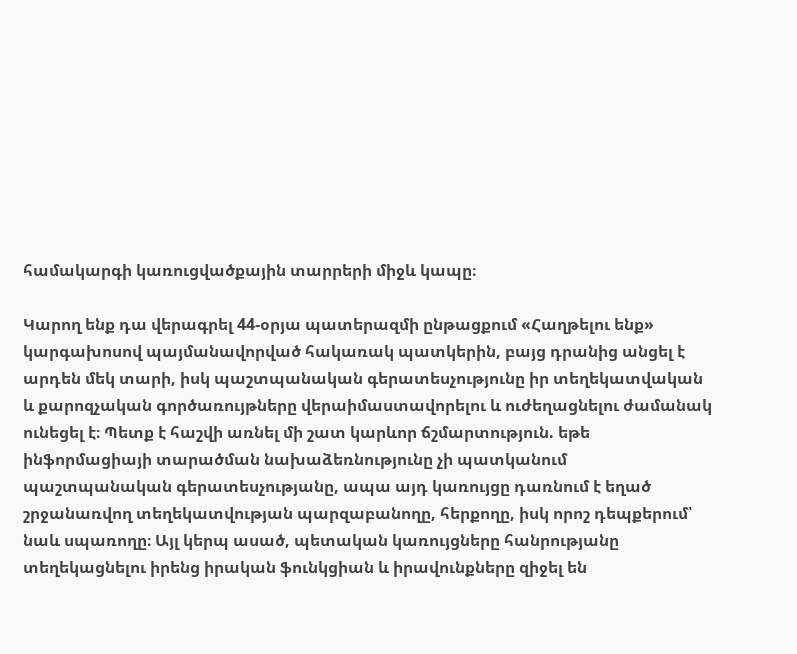համակարգի կառուցվածքային տարրերի միջև կապը։

Կարող ենք դա վերագրել 44-օրյա պատերազմի ընթացքում «Հաղթելու ենք» կարգախոսով պայմանավորված հակառակ պատկերին, բայց դրանից անցել է արդեն մեկ տարի, իսկ պաշտպանական գերատեսչությունը իր տեղեկատվական և քարոզչական գործառույթները վերաիմաստավորելու և ուժեղացնելու ժամանակ ունեցել է։ Պետք է հաշվի առնել մի շատ կարևոր ճշմարտություն. եթե ինֆորմացիայի տարածման նախաձեռնությունը չի պատկանում պաշտպանական գերատեսչությանը, ապա այդ կառույցը դառնում է եղած շրջանառվող տեղեկատվության պարզաբանողը, հերքողը, իսկ որոշ դեպքերում՝ նաև սպառողը։ Այլ կերպ ասած, պետական կառույցները հանրությանը տեղեկացնելու իրենց իրական ֆունկցիան և իրավունքները զիջել են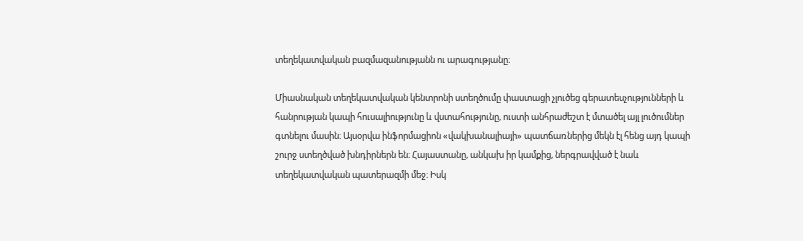տեղեկատվական բազմազանությանն ու արագությանը։

Միասնական տեղեկատվական կենտրոնի ստեղծումը փաստացի չլուծեց գերատեսչությունների և հանրության կապի հուսալիությունը և վստահությունը, ուստի անհրաժեշտ է մտածել այլ լուծումներ գտնելու մասին։ Այսօրվա ինֆորմացիոն «վակխանալիայի» պատճառներից մեկն էլ հենց այդ կապի շուրջ ստեղծված խնդիրներն են։ Հայաստանը, անկախ իր կամքից, ներգրավված է նաև տեղեկատվական պատերազմի մեջ։ Իսկ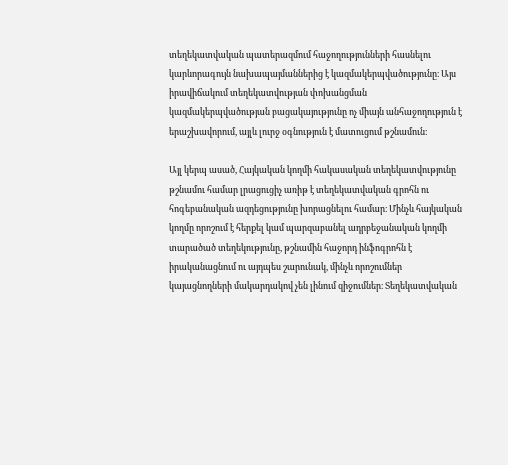տեղեկատվական պատերազմում հաջողությունների հասնելու կարևորագույն նախապայմաններից է կազմակերպվածությունը։ Այս իրավիճակում տեղեկատվության փոխանցման կազմակերպվածության բացակայությունը ոչ միայն անհաջողություն է երաշխավորում, այլև լուրջ օգնություն է մատուցում թշնամուն։

Այլ կերպ ասած, Հայկական կողմի հակասական տեղեկատվությունը թշնամու համար լրացուցիչ առիթ է տեղեկատվական գրոհն ու հոգեբանական ազդեցությունը խորացնելու համար։ Մինչև հայկական կողմը որոշում է հերքել կամ պարզաբանել ադրբեջանական կողմի տարածած տեղեկությունը, թշնամին հաջորդ ինֆոգրոհն է իրականացնում ու այդպես շարունակ, մինչև որոշումներ կայացնողների մակարդակով չեն լինում զիջումներ։ Տեղեկատվական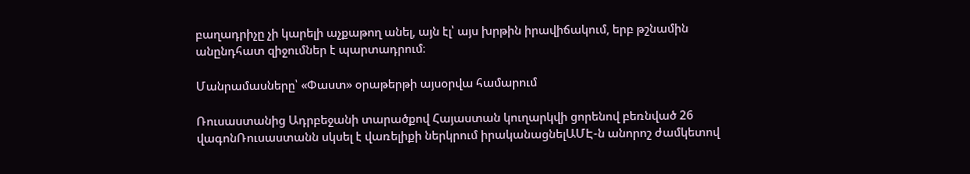բաղադրիչը չի կարելի աչքաթող անել, այն էլ՝ այս խրթին իրավիճակում, երբ թշնամին անընդհատ զիջումներ է պարտադրում։

Մանրամասները՝ «Փաստ» օրաթերթի այսօրվա համարում

Ռուսաստանից Ադրբեջանի տարածքով Հայաստան կուղարկվի ցորենով բեռնված 26 վագոնՌուսաստանն սկսել է վառելիքի ներկրում իրականացնելԱՄԷ-ն անորոշ ժամկետով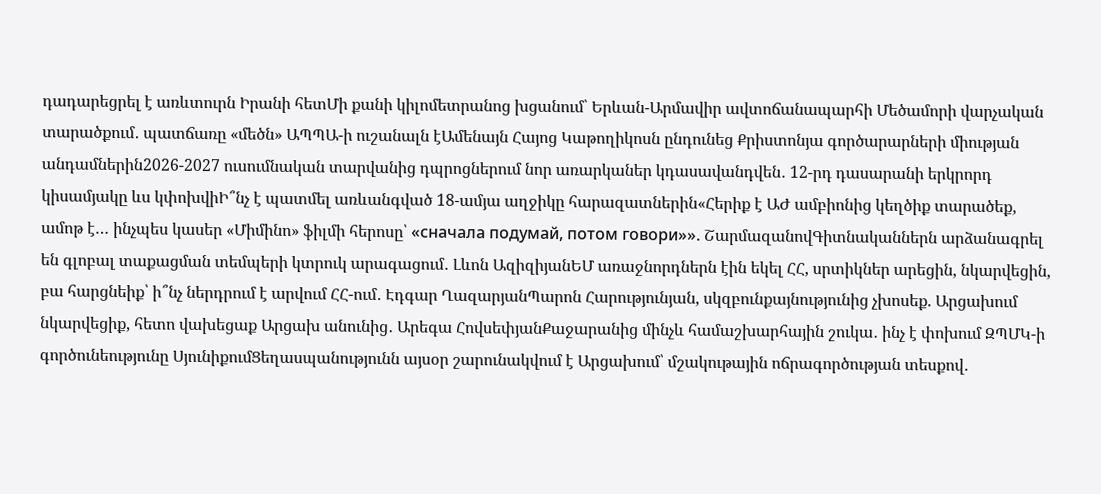դադարեցրել է առևտուրն Իրանի հետՄի քանի կիլոմետրանոց խցանում՝ Երևան-Արմավիր ավտոճանապարհի Մեծամորի վարչական տարածքում․ պատճառը «մեծն» ԱՊՊԱ-ի ուշանալն էԱմենայն Հայոց Կաթողիկոսն ընդունեց Քրիստոնյա գործարարների միության անդամներին2026-2027 ուսումնական տարվանից դպրոցներում նոր առարկաներ կդասավանդվեն․ 12-րդ դասարանի երկրորդ կիսամյակը ևս կփոխվիԻ՞նչ է պատմել առևանգված 18-ամյա աղջիկը հարազատներին«Հերիք է ԱԺ ամբիոնից կեղծիք տարածեք, ամոթ է… ինչպես կասեր «Միմինո» ֆիլմի հերոսը՝ «сначала подумай, потом говори»». ՇարմազանովԳիտնականներն արձանագրել են գլոբալ տաքացման տեմպերի կտրուկ արագացում․ Լևոն ԱզիզիյանԵՄ առաջնորդներն էին եկել ՀՀ, սրտիկներ արեցին, նկարվեցին, բա հարցնեիք՝ ի՞նչ ներդրում է արվում ՀՀ-ում․ Էդգար ՂազարյանՊարոն Հարությունյան, սկզբունքայնությունից չխոսեք. Արցախում նկարվեցիք, հետո վախեցաք Արցախ անունից․ Արեգա ՀովսեփյանՔաջարանից մինչև համաշխարհային շուկա․ ինչ է փոխում ԶՊՄԿ-ի գործունեությունը ՍյունիքումՑեղասպանությունն այսօր շարունակվում է Արցախում՝ մշակութային ոճրագործության տեսքով․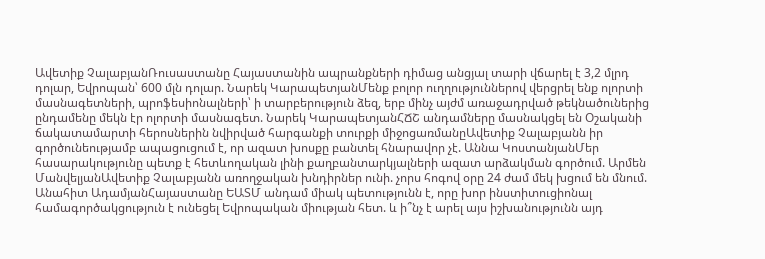Ավետիք ՉալաբյանՌուսաստանը Հայաստանին ապրանքների դիմաց անցյալ տարի վճարել է 3,2 մլրդ դոլար, Եվրոպան՝ 600 մլն դոլար. Նարեկ ԿարապետյանՄենք բոլոր ուղղություններով վերցրել ենք ոլորտի մասնագետների, պրոֆեսիոնալների՝ ի տարբերություն ձեզ, երբ մինչ այժմ առաջադրված թեկնածուներից ընդամենը մեկն էր ոլորտի մասնագետ. Նարեկ ԿարապետյանՀՃՇ անդամները մասնակցել են Օշականի ճակատամարտի հերոսներին նվիրված հարգանքի տուրքի միջոցառմանըԱվետիք Չալաբյանն իր գործունեությամբ ապացուցում է, որ ազատ խոսքը բանտել հնարավոր չէ. Աննա ԿոստանյանՄեր հասարակությունը պետք է հետևողական լինի քաղբանտարկյալների ազատ արձակման գործում. Արմեն ՄանվելյանԱվետիք Չալաբյանն առողջական խնդիրներ ունի. չորս հոգով օրը 24 ժամ մեկ խցում են մնում. Անահիտ ԱդամյանՀայաստանը ԵԱՏՄ անդամ միակ պետությունն է, որը խոր ինստիտուցիոնալ համագործակցություն է ունեցել Եվրոպական միության հետ. և ի՞նչ է արել այս իշխանությունն այդ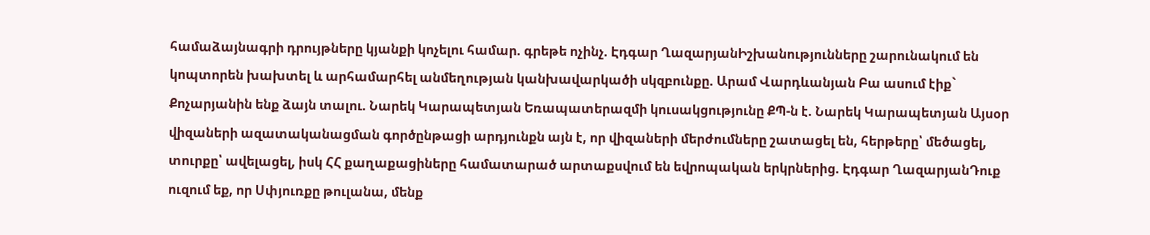համաձայնագրի դրույթները կյանքի կոչելու համար. գրեթե ոչինչ. Էդգար ՂազարյանԻշխանությունները շարունակում են կոպտորեն խախտել և արհամարհել անմեղության կանխավարկածի սկզբունքը. Արամ Վարդևանյան Բա ասում էիք` Քոչարյանին ենք ձայն տալու. Նարեկ Կարապետյան Եռապատերազմի կուսակցությունը ՔՊ-ն է. Նարեկ Կարապետյան Այսօր վիզաների ազատականացման գործընթացի արդյունքն այն է, որ վիզաների մերժումները շատացել են, հերթերը՝ մեծացել, տուրքը՝ ավելացել, իսկ ՀՀ քաղաքացիները համատարած արտաքսվում են եվրոպական երկրներից. Էդգար ՂազարյանԴուք ուզում եք, որ Սփյուռքը թուլանա, մենք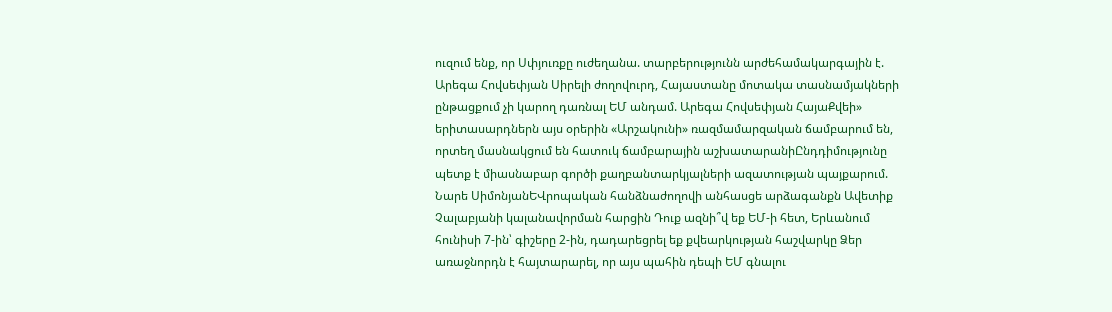ուզում ենք, որ Սփյուռքը ուժեղանա. տարբերությունն արժեհամակարգային է. Արեգա Հովսեփյան Սիրելի ժողովուրդ, Հայաստանը մոտակա տասնամյակների ընթացքում չի կարող դառնալ ԵՄ անդամ. Արեգա Հովսեփյան ՀայաՔվեի» երիտասարդներն այս օրերին «Արշակունի» ռազմամարզական ճամբարում են, որտեղ մասնակցում են հատուկ ճամբարային աշխատարանիԸնդդիմությունը պետք է միասնաբար գործի քաղբանտարկյալների ազատության պայքարում. Նարե ՍիմոնյանԵՎրոպական հանձնաժողովի անհասցե արձագանքն Ավետիք Չալաբյանի կալանավորման հարցին Դուք ազնի՞վ եք ԵՄ-ի հետ, Երևանում հունիսի 7-ին՝ գիշերը 2-ին, դադարեցրել եք քվեարկության հաշվարկը Ձեր առաջնորդն է հայտարարել, որ այս պահին դեպի ԵՄ գնալու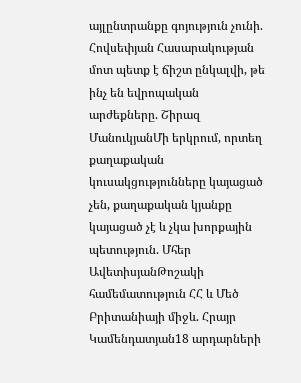այլընտրանքը գոյություն չունի. Հովսեփյան Հասարակության մոտ պետք է ճիշտ ընկալվի, թե ինչ են եվրոպական արժեքները. Շիրազ ՄանուկյանՄի երկրում, որտեղ քաղաքական կուսակցությունները կայացած չեն, քաղաքական կյանքը կայացած չէ և չկա խորքային պետություն. Մհեր ԱվետիսյանԹոշակի համեմատություն ՀՀ և Մեծ Բրիտանիայի միջև. Հրայր Կամենդատյան18 արդարների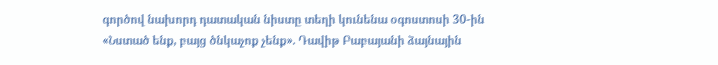գործով նախորդ դատական նիստը տեղի կունենա օգոստոսի 30-ին «Նստած ենք, բայց ծնկաչոք չենք». Դավիթ Բաբայանի ձայնային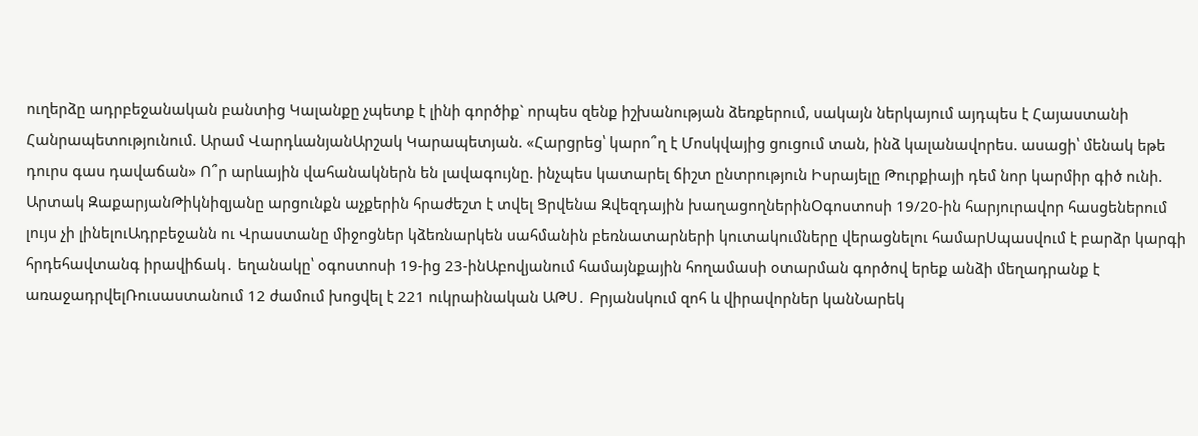ուղերձը ադրբեջանական բանտից Կալանքը չպետք է լինի գործիք` որպես զենք իշխանության ձեռքերում, սակայն ներկայում այդպես է Հայաստանի Հանրապետությունում. Արամ ՎարդևանյանԱրշակ Կարապետյան. «Հարցրեց՝ կարո՞ղ է Մոսկվայից ցուցում տան, ինձ կալանավորես. ասացի՝ մենակ եթե դուրս գաս դավաճան» Ո՞ր արևային վահանակներն են լավագույնը. ինչպես կատարել ճիշտ ընտրություն Իսրայելը Թուրքիայի դեմ նոր կարմիր գիծ ունի. Արտակ ԶաքարյանԹիկնիզյանը արցունքն աչքերին հրաժեշտ է տվել Ցրվենա Զվեզդային խաղացողներինՕգոստոսի 19/20-ին հարյուրավոր հասցեներում լույս չի լինելուԱդրբեջանն ու Վրաստանը միջոցներ կձեռնարկեն սահմանին բեռնատարների կուտակումները վերացնելու համարՍպասվում է բարձր կարգի հրդեհավտանգ իրավիճակ․ եղանակը՝ օգոստոսի 19-ից 23-ինԱբովյանում համայնքային հողամասի օտարման գործով երեք անձի մեղադրանք է առաջադրվելՌուսաստանում 12 ժամում խոցվել է 221 ուկրաինական ԱԹՍ․ Բրյանսկում զոհ և վիրավորներ կանՆարեկ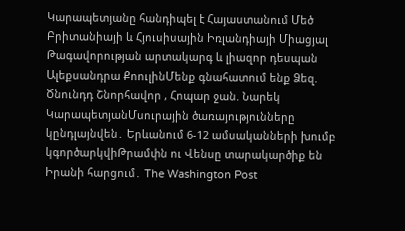Կարապետյանը հանդիպել է Հայաստանում Մեծ Բրիտանիայի և Հյուսիսային Իռլանդիայի Միացյալ Թագավորության արտակարգ և լիազոր դեսպան Ալեքսանդրա ՔոուլինՄենք գնահատում ենք Ձեզ. Ծնունդդ Շնորհավոր , Հոպար ջան. Նարեկ ԿարապետյանՄսուրային ծառայությունները կընդլայնվեն․ Երևանում 6-12 ամսականների խումբ կգործարկվիԹրամփն ու Վենսը տարակարծիք են Իրանի հարցում․ The Washington Post